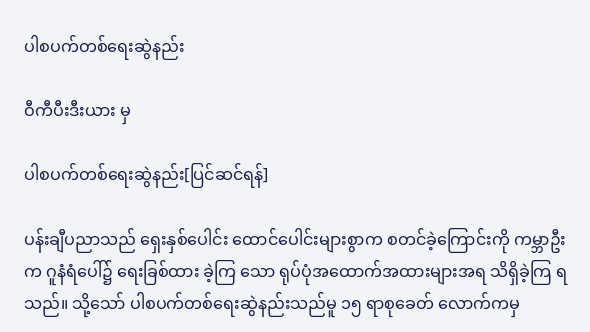ပါစပက်တစ်ရေးဆွဲနည်း

ဝီကီပီးဒီးယား မှ

ပါစပက်တစ်ရေးဆွဲနည်း[ပြင်ဆင်ရန်]

ပန်းချီပညာသည် ရှေးနှစ်ပေါင်း ထောင်ပေါင်းများစွာက စတင်ခဲ့ကြောင်းကို ကမ္ဘာဦးက ဂူနံရံပေါ်၌ ရေးခြစ်ထား ခဲ့ကြ သော ရုပ်ပုံအထောက်အထားများအရ သိရှိခဲ့ကြ ရသည်။ သို့သော် ပါစပက်တစ်ရေးဆွဲနည်းသည်မူ ၁၅ ရာစုခေတ် လောက်ကမှ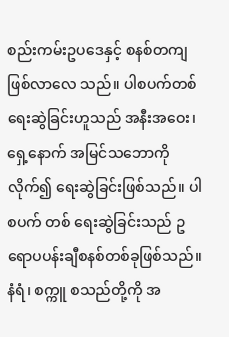စည်းကမ်းဥပဒေနှင့် စနစ်တကျ ဖြစ်လာလေ သည်။ ပါစပက်တစ်ရေးဆွဲခြင်းဟူသည် အနီးအဝေး၊ ရှေ့နောက် အမြင်သဘောကိုလိုက်၍ ရေးဆွဲခြင်းဖြစ်သည်။ ပါစပက် တစ် ရေးဆွဲခြင်းသည် ဥရောပပန်းချီစနစ်တစ်ခုဖြစ်သည်။ နံရံ၊ စက္ကူ စသည်တို့ကို အ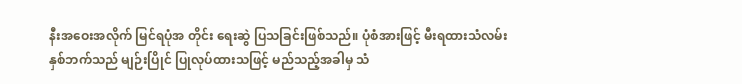နီးအဝေးအလိုက် မြင်ရပုံအ တိုင်း ရေးဆွဲ ပြသခြင်းဖြစ်သည်။ ပုံစံအားဖြင့် မီးရထားသံလမ်းနှစ်ဘက်သည် မျဉ်းပြိုင် ပြုလုပ်ထားသဖြင့် မည်သည့်အခါမှ သံ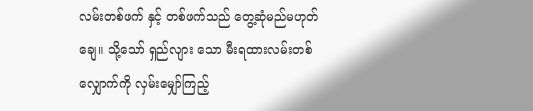လမ်းတစ်ဖက် နှင့် တစ်ဖက်သည် တွေ့ဆုံမည်မဟုတ်ချေ။ သို့သော် ရှည်လျား သော မီးရထားလမ်းတစ်လျှောက်ကို လှမ်းမျှော်ကြည့်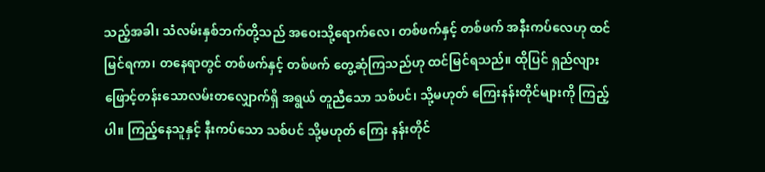သည့်အခါ၊ သံလမ်းနှစ်ဘက်တို့သည် အဝေးသို့ရောက်လေ၊ တစ်ဖက်နှင့် တစ်ဖက် အနီးကပ်လေဟု ထင်မြင်ရကာ၊ တနေရာတွင် တစ်ဖက်နှင့် တစ်ဖက် တွေ့ဆုံကြသည်ဟု ထင်မြင်ရသည်။ ထိုပြင် ရှည်လျားဖြောင့်တန်းသောလမ်းတလျှောက်ရှိ အရွယ် တူညီသော သစ်ပင်၊ သို့မဟုတ် ကြေးနန်းတိုင်များကို ကြည့် ပါ။ ကြည့်နေသူနှင့် နီးကပ်သော သစ်ပင် သို့မဟုတ် ကြေး နန်းတိုင်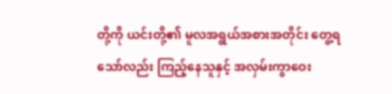တို့ကို ယင်းတို့၏ မူလအရွယ်အစားအတိုင်း တွေ့ရ သော်လည်း ကြည့်နေသူနှင့် အလှမ်းကွာဝေး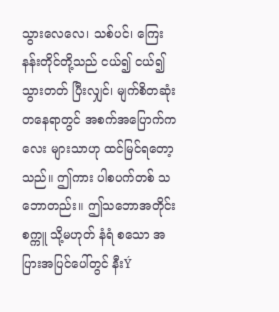သွားလေလေ၊ သစ်ပင်၊ ကြေးနန်းတိုင်တို့သည် ငယ်၍ ငယ်၍ သွားတတ် ပြီးလျှင်၊ မျက်စိတဆုံးတနေရာတွင် အစက်အပြောက်ကလေး များသာဟု ထင်မြင်ရတော့သည်။ ဤကား ပါစပက်တစ် သဘောတည်း။ ဤသဘောအတိုင်း စက္ကူ သို့မဟုတ် နံရံ စသော အပြားအပြင်ပေါ်တွင် နီးÝ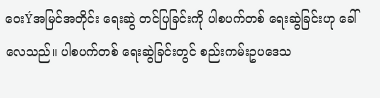ဝေးÝအမြင်အတိုင်း ရေးဆွဲ တင်ပြခြင်းကို ပါစပက်တစ် ရေးဆွဲခြင်းဟု ခေါ်လေသည်။ ပါစပက်တစ် ရေးဆွဲခြင်းတွင် စည်းကမ်းဥပဒေသ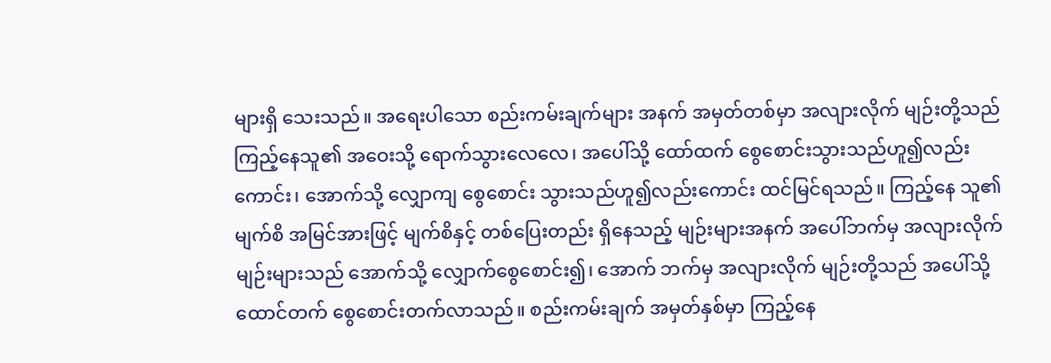များရှိ သေးသည်။ အရေးပါသော စည်းကမ်းချက်များ အနက် အမှတ်တစ်မှာ အလျားလိုက် မျဉ်းတို့သည် ကြည့်နေသူ၏ အဝေးသို့ ရောက်သွားလေလေ၊ အပေါ်သို့ ထော်ထက် စွေစောင်းသွားသည်ဟူ၍လည်းကောင်း၊ အောက်သို့ လျှောကျ စွေစောင်း သွားသည်ဟူ၍လည်းကောင်း ထင်မြင်ရသည်။ ကြည့်နေ သူ၏ မျက်စိ အမြင်အားဖြင့် မျက်စိနှင့် တစ်ပြေးတည်း ရှိနေသည့် မျဉ်းများအနက် အပေါ်ဘက်မှ အလျားလိုက် မျဉ်းများသည် အောက်သို့ လျှောက်စွေစောင်း၍၊ အောက် ဘက်မှ အလျားလိုက် မျဉ်းတို့သည် အပေါ်သို့ ထောင်တက် စွေစောင်းတက်လာသည်။ စည်းကမ်းချက် အမှတ်နှစ်မှာ ကြည့်နေ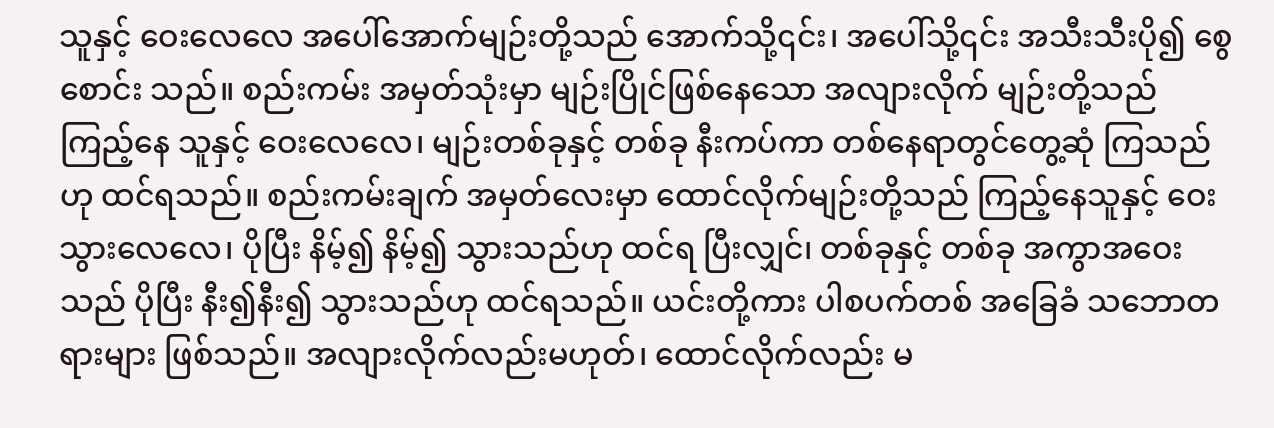သူနှင့် ဝေးလေလေ အပေါ်အောက်မျဉ်းတို့သည် အောက်သို့၎င်း၊ အပေါ်သို့၎င်း အသီးသီးပို၍ စွေစောင်း သည်။ စည်းကမ်း အမှတ်သုံးမှာ မျဉ်းပြိုင်ဖြစ်နေသော အလျားလိုက် မျဉ်းတို့သည် ကြည့်နေ သူနှင့် ဝေးလေလေ၊ မျဉ်းတစ်ခုနှင့် တစ်ခု နီးကပ်ကာ တစ်နေရာတွင်တွေ့ဆုံ ကြသည်ဟု ထင်ရသည်။ စည်းကမ်းချက် အမှတ်လေးမှာ ထောင်လိုက်မျဉ်းတို့သည် ကြည့်နေသူနှင့် ဝေးသွားလေလေ၊ ပိုပြီး နိမ့်၍ နိမ့်၍ သွားသည်ဟု ထင်ရ ပြီးလျှင်၊ တစ်ခုနှင့် တစ်ခု အကွာအဝေးသည် ပိုပြီး နီး၍နီး၍ သွားသည်ဟု ထင်ရသည်။ ယင်းတို့ကား ပါစပက်တစ် အခြေခံ သဘောတရားများ ဖြစ်သည်။ အလျားလိုက်လည်းမဟုတ်၊ ထောင်လိုက်လည်း မ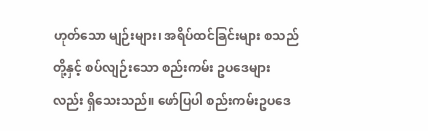ဟုတ်သော မျဉ်းများ၊ အရိပ်ထင်ခြင်းများ စသည်တို့နှင့် စပ်လျဉ်းသော စည်းကမ်း ဥပဒေများလည်း ရှိသေးသည်။ ဖော်ပြပါ စည်းကမ်းဥပဒေ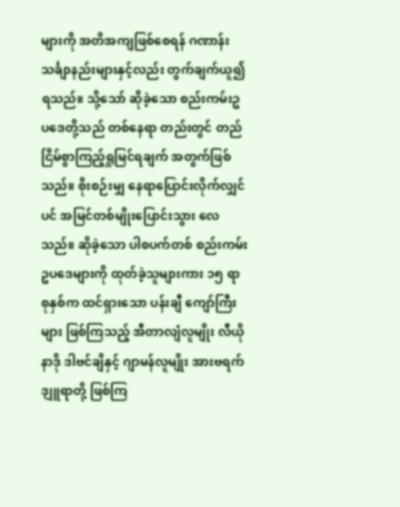များကို အတိအကျဖြစ်စေရန် ဂဏာန်း သင်္ချာနည်းများနှင့်လည်း တွက်ချက်ယူ၍ ရသည်။ သို့သော် ဆိုခဲ့သော စည်းကမ်းဥပဒေတို့သည် တစ်နေရာ တည်းတွင် တည်ငြိမ်စွာကြည့်ရှုမြင်ရချက် အတွက်ဖြစ်သည်။ စိုးစဉ်းမျှ နေရာပြောင်းလိုက်လျှင်ပင် အမြင်တစ်မျိုးပြောင်းသွား လေသည်။ ဆိုခဲ့သော ပါစပက်တစ် စည်းကမ်းဥပဒေများကို ထုတ်ခဲ့သူများကား ၁၅ ရာစုနှစ်က ထင်ရှားသော ပန်းချီ ကျော်ကြီးများ ဖြစ်ကြသည့် အီတာလျံလူမျိုး လီယိုနာဒို ဒါဗင်ချိနှင့် ဂျာမန်လူမျိုး အားဗရက်ဒျူရာတို့ ဖြစ်ကြ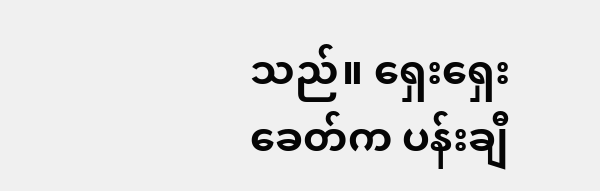သည်။ ရှေးရှေးခေတ်က ပန်းချီ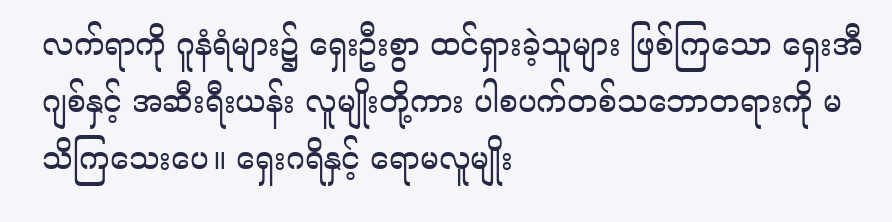လက်ရာကို ဂူနံရံများ၌ ရှေးဦးစွာ ထင်ရှားခဲ့သူများ ဖြစ်ကြသော ရှေးအီဂျစ်နှင့် အဆီးရီးယန်း လူမျိုးတို့ကား ပါစပက်တစ်သဘောတရားကို မသိကြသေးပေ။ ရှေးဂရိနှင့် ရောမလူမျိုး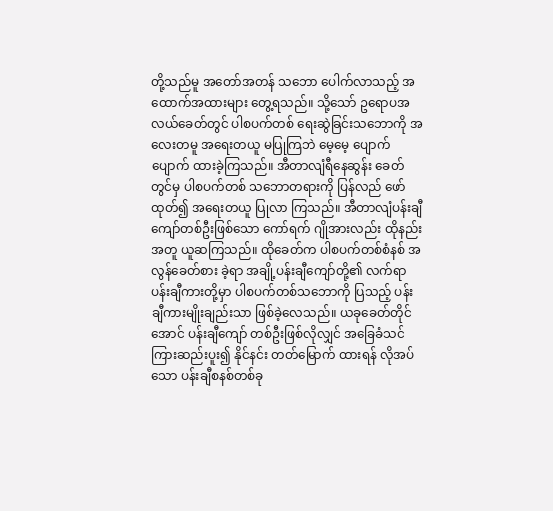တို့သည်မူ အတော်အတန် သဘော ပေါက်လာသည့် အထောက်အထားများ တွေ့ရသည်။ သို့သော် ဥရောပအလယ်ခေတ်တွင် ပါစပက်တစ် ရေးဆွဲခြင်းသဘောကို အလေးတမူ အရေးတယူ မပြုကြဘဲ မေ့မေ့ ပျောက်ပျောက် ထားခဲ့ကြသည်။ အီတာလျံရီနေဆွန်း ခေတ်တွင်မှ ပါစပက်တစ် သဘောတရားကို ပြန်လည် ဖော်ထုတ်၍ အရေးတယူ ပြုလာ ကြသည်။ အီတာလျံပန်းချီ ကျော်တစ်ဦးဖြစ်သော ကော်ရက် ဂျိုအားလည်း ထိုနည်းအတူ ယူဆကြသည်။ ထိုခေတ်က ပါစပက်တစ်စံနစ် အလွန်ခေတ်စား ခဲ့ရာ အချို့ပန်းချီကျော်တို့၏ လက်ရာ ပန်းချီကားတို့မှာ ပါစပက်တစ်သဘောကို ပြသည့် ပန်းချီကားမျိုးချည်းသာ ဖြစ်ခဲ့လေသည်။ ယခုခေတ်တိုင်အောင် ပန်းချီကျော် တစ်ဦးဖြစ်လိုလျှင် အခြေခံသင်ကြားဆည်းပူး၍ နိုင်နင်း တတ်မြောက် ထားရန် လိုအပ်သော ပန်းချီစနစ်တစ်ခု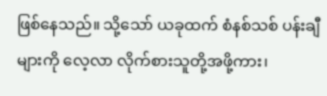ဖြစ်နေသည်။ သို့သော် ယခုထက် စံနစ်သစ် ပန်းချီများကို လေ့လာ လိုက်စားသူတို့အဖို့ကား၊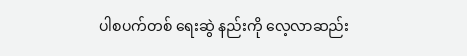ပါစပက်တစ် ရေးဆွဲ နည်းကို လေ့လာဆည်း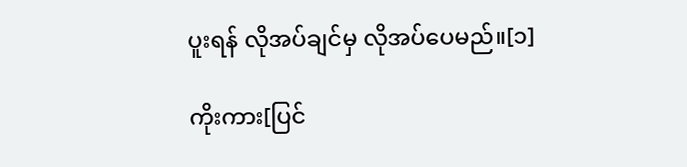ပူးရန် လိုအပ်ချင်မှ လိုအပ်ပေမည်။[၁]

ကိုးကား[ပြင်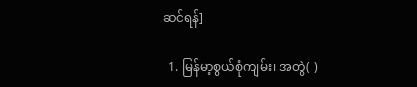ဆင်ရန်]

  1. မြန်မာ့စွယ်စုံကျမ်း၊ အတွဲ( )